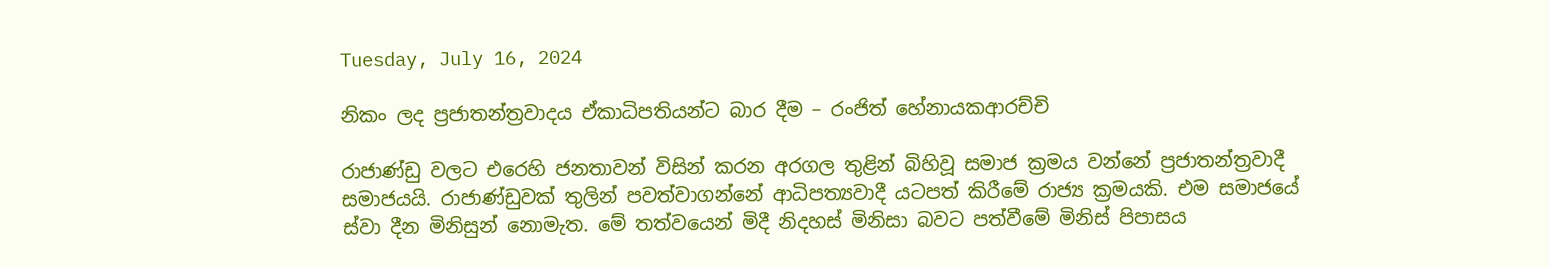Tuesday, July 16, 2024

නිකං ලද ප්‍රජාතන්ත්‍රවාදය ඒකාධිපතියන්ට බාර දීම – රංජිත් හේනායකආරච්චි

රාජාණ්ඩු වලට එරෙහි ජනතාවන් විසින් කරන අරගල තුළින් බිහිවූ සමාජ ක්‍රමය වන්නේ ප්‍රජාතන්ත්‍රවාදී  සමාජයයි. රාජාණ්ඩුවක් තුලින් පවත්වාගන්නේ ආධිපත්‍යවාදී යටපත් කිරීමේ රාජ්‍ය ක්‍රමයකි. එම සමාජයේ ස්වා දීන මිනිසුන් නොමැත. මේ තත්වයෙන් මිදී නිදහස් මිනිසා බවට පත්වීමේ මිනිස් පිපාසය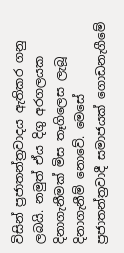විසින් ප්‍රජාතන්ත්‍රවාදය ඇතිකර ගනු ලබයි. නමුත් ඒය දිගු අරගලයක දිනාගැනීමක් මිස තෑගිලෙස ලැබූ දිනාගැනීම් නොවේ. මෙසේ ප්‍රජාතන්ත්‍රවාදී සමාජයක් ගොඩනැගීමේ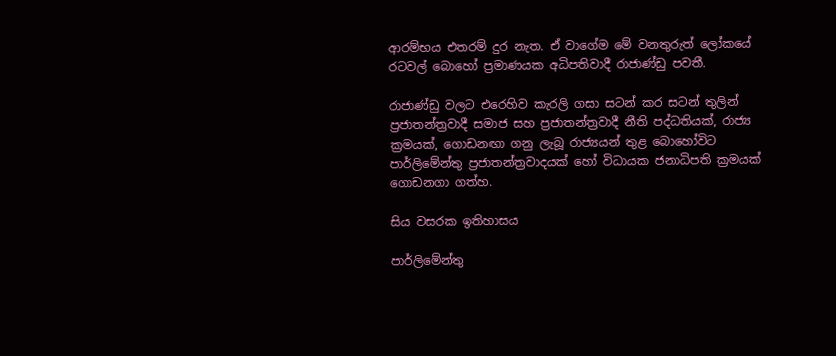ආරම්භය එතරම් දුර නැත. ඒ වාගේම මේ වනතුරුත් ලෝකයේ රටවල් බොහෝ ප්‍රමාණයක අධිපතිවාදී රාජාණ්ඩු පවතී.

රාජාණ්ඩු වලට එරෙහිව කැරලි ගසා සටන් කර සටන් තුලින් ප්‍රජාතන්ත්‍රවාදී සමාජ සහ ප්‍රජාතන්ත්‍රවාදී නීති පද්ධතියක්, රාජ්‍ය ක්‍රමයක්, ගොඩනඟා ගනු ලැබූ රාජ්‍යයන් තුළ බොහෝවිට පාර්ලිමේන්තු ප්‍රජාතන්ත්‍රවාදයක් හෝ විධායක ජනාධිපති ක්‍රමයක් ගොඩනගා ගත්හ.

සිය වසරක ඉතිහාසය

පාර්ලිමේන්තු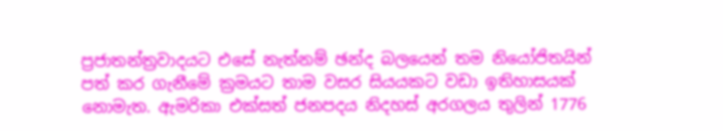ප්‍රජාතන්ත්‍රවාදයට එසේ නැත්නම් ඡන්ද බලයෙන් තම නියෝජිතයින් පත් කර ගැනීමේ ක්‍රමයට තාම වසර සියයකට වඩා ඉතිහාසයක් නොමැත. ඇමරිකා එක්සත් ජනපදය නිදහස් අරගලය තුලින් 1776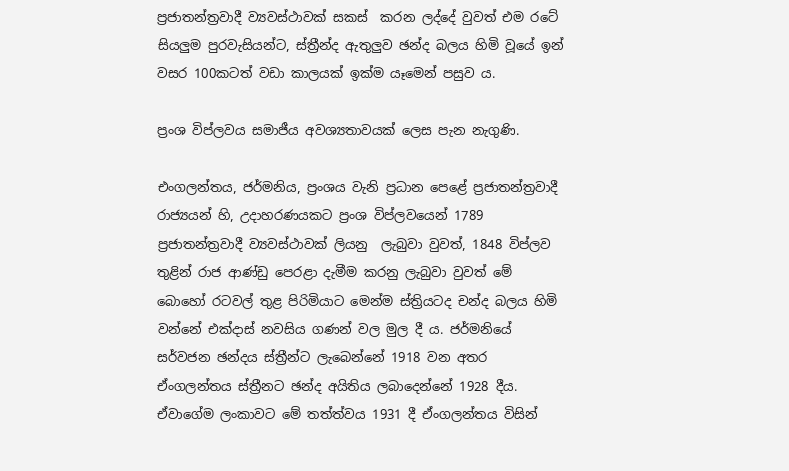ප්‍රජාතන්ත්‍රවාදී ව්‍යවස්ථාවක් සකස්  කරන ලද්දේ වුවත් එම රටේ සියලුම පුරවැසියන්ට, ස්ත්‍රීන්ද ඇතුලුව ඡන්ද බලය හිමි වූයේ ඉන් වසර 100කටත් වඩා කාලයක් ඉක්ම යෑමෙන් පසුව ය.

ප්‍රංශ විප්ලවය සමාජීය අවශ්‍යතාවයක් ලෙස පැන නැගුණි.

එංගලන්තය, ජර්මනිය, ප්‍රංශය වැනි ප්‍රධාන පෙළේ ප්‍රජාතන්ත්‍රවාදී රාජ්‍යයන් හි, උදාහරණයකට ප්‍රංශ විප්ලවයෙන් 1789 ප්‍රජාතන්ත්‍රවාදී ව්‍යවස්ථාවක් ලියනු  ලැබුවා වුවත්, 1848 විප්ලව තුළින් රාජ ආණ්ඩු පෙරළා දැමීම කරනු ලැබුවා වුවත් මේ බොහෝ රටවල් තුළ පිරිමියාට මෙන්ම ස්ත්‍රියටද චන්ද බලය හිමි වන්නේ එක්දාස් නවසිය ගණන් වල මුල දී ය. ජර්මනියේ සර්වජන ඡන්දය ස්ත්‍රීන්ට ලැබෙන්නේ 1918 වන අතර ඒංගලන්තය ස්ත්‍රීනට ඡන්ද අයිතිය ලබාදෙන්නේ 1928 දීය. ඒවාගේම ලංකාවට මේ තත්ත්වය 1931 දී ඒංගලන්තය විසින්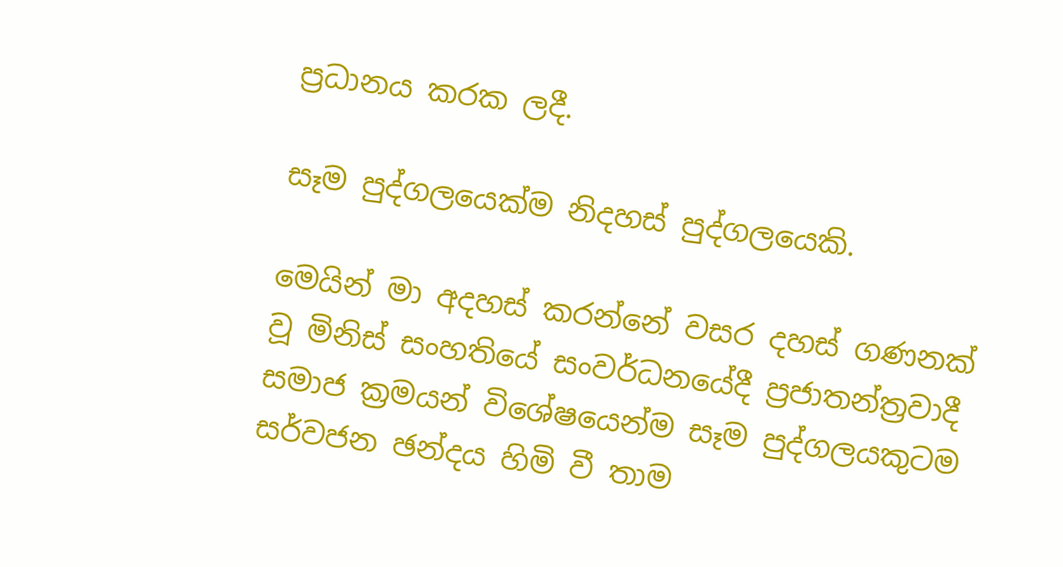ප්‍රධානය කරක ලදී.

සෑම පුද්ගලයෙක්ම නිදහස් පුද්ගලයෙකි.

මෙයින් මා අදහස් කරන්නේ වසර දහස් ගණනක් වූ මිනිස් සංහතියේ සංවර්ධනයේදී ප්‍රජාතන්ත්‍රවාදී සමාජ ක්‍රමයන් විශේෂයෙන්ම සෑම පුද්ගලයකුටම සර්වජන ඡන්දය හිමි වී තාම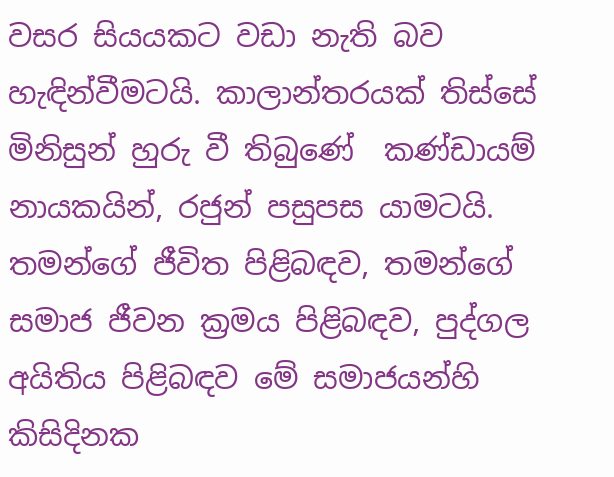වසර සියයකට වඩා නැති බව හැඳින්වීමටයි. කාලාන්තරයක් තිස්සේ මිනිසුන් හුරු වී තිබුණේ  කණ්ඩායම් නායකයින්, රජුන් පසුපස යාමටයි. තමන්ගේ ජීවිත පිළිබඳව, තමන්ගේ සමාජ ජීවන ක්‍රමය පිළිබඳව, පුද්ගල අයිතිය පිළිබඳව මේ සමාජයන්හි කිසිදිනක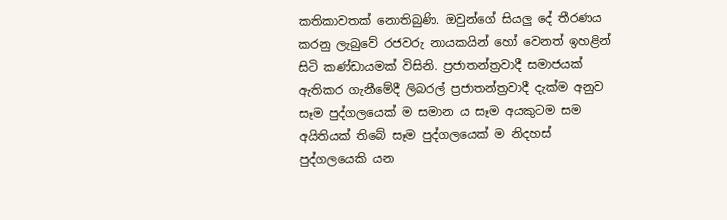කතිකාවතක් නොතිබුණි. ඔවුන්ගේ සියලු දේ තීරණය කරනු ලැබුවේ රජවරු නායකයින් හෝ වෙනත් ඉහළින් සිටි කණ්ඩායමක් විසිනි. ප්‍රජාතන්ත්‍රවාදී සමාජයක් ඇතිකර ගැනීමේදී ලිබරල් ප්‍රජාතන්ත්‍රවාදී දැක්ම අනුව සෑම පුද්ගලයෙක් ම සමාන ය සෑම අයකුටම සම අයිතියක් තිබේ සෑම පුද්ගලයෙක් ම නිදහස් පුද්ගලයෙකි යන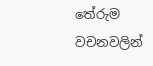තේරුම වචනවලින්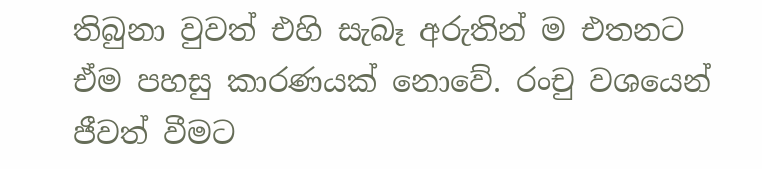තිබුනා වුවත් එහි සැබෑ අරුතින් ම එතනට ඒම පහසු කාරණයක් නොවේ. රංචු වශයෙන් ජීවත් වීමට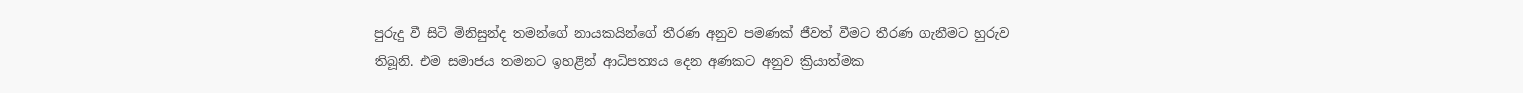පුරුදු වී සිටි මිනිසුන්ද තමන්ගේ නායකයින්ගේ තීරණ අනුව පමණක් ජීවත් වීමට තීරණ ගැනීමට හුරුව තිබූනි. එම සමාජය තමනට ඉහළින් ආධිපත්‍යය දෙන අණකට අනුව ක්‍රියාත්මක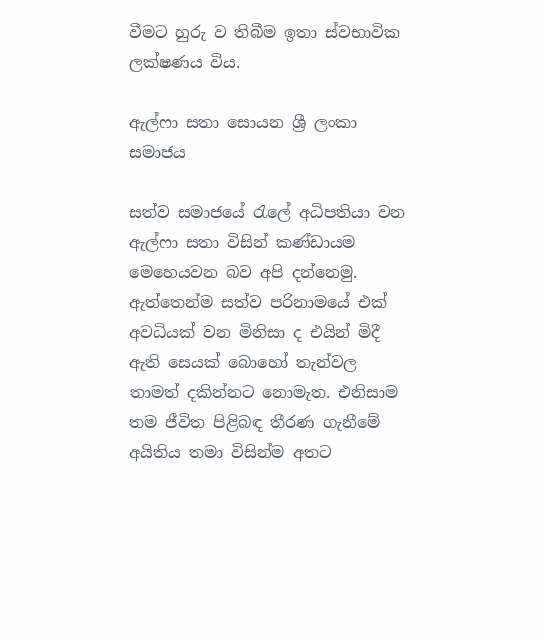වීමට හුරු ව තිබීම ඉතා ස්වභාවික ලක්ෂණය විය.

ඇල්ෆා සතා සොයන ශ්‍රී ලංකා සමාජය

සත්ව සමාජයේ රැලේ අධිපතියා වන ඇල්ෆා සතා විසින් කණ්ඩායම මෙහෙයවන බව අපි දන්නෙමු. ඇත්තෙන්ම සත්ව පරිනාමයේ එක් අවධියක් වන මිනිසා ද එයින් මිදී ඇති සෙයක් බොහෝ තැන්වල තාමත් දකින්නට නොමැත. එනිසාම තම ජීවිත පිළිබඳ තීරණ ගැනීමේ අයිතිය තමා විසින්ම අතට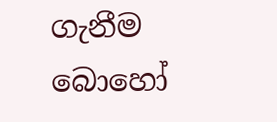ගැනීම බොහෝ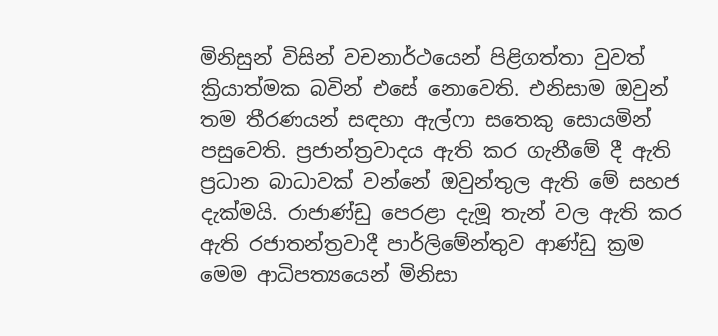මිනිසුන් විසින් වචනාර්ථයෙන් පිළිගත්තා වුවත් ක්‍රියාත්මක බවින් එසේ නොවෙති. එනිසාම ඔවුන් තම තීරණයන් සඳහා ඇල්ෆා සතෙකු සොයමින් පසුවෙති. ප්‍රජාන්ත්‍රවාදය ඇති කර ගැනීමේ දී ඇති ප්‍රධාන බාධාවක් වන්නේ ඔවුන්තු‍‍‍ල ඇති මේ සහජ දැක්මයි. රාජාණ්ඩු පෙරළා දැමූ තැන් වල ඇති කර ඇති ‍රජාතන්ත්‍රවාදී පාර්ලිමේන්තුව ආණ්ඩු ක්‍රම මෙම ආධිපත්‍යයෙන් මිනිසා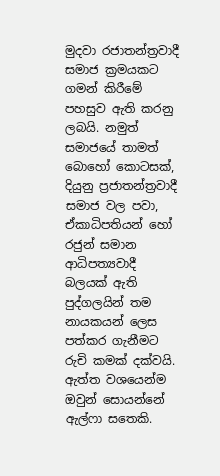මුදවා රජාතන්ත්‍රවාදී සමාජ ක්‍රමයකට ගමන් කිරීමේ පහසුව ඇති කරනු ලබයි. නමුත් සමාජයේ තාමත් බොහෝ කොටසක්, දියුනු ප්‍රජාතන්ත්‍රවාදී සමාජ වල පවා, ඒකාධිපතියන් හෝ රජුන් සමාන ආධිපත්‍යවාදී බලයක් ඇති පුද්ගලයින් තම නායකයන් ලෙස පත්කර ගැනීමට රුචි කමක් දක්වයි. ඇත්ත වශයෙන්ම ඔවුන් සොයන්නේ ඇල්ෆා සතෙකි.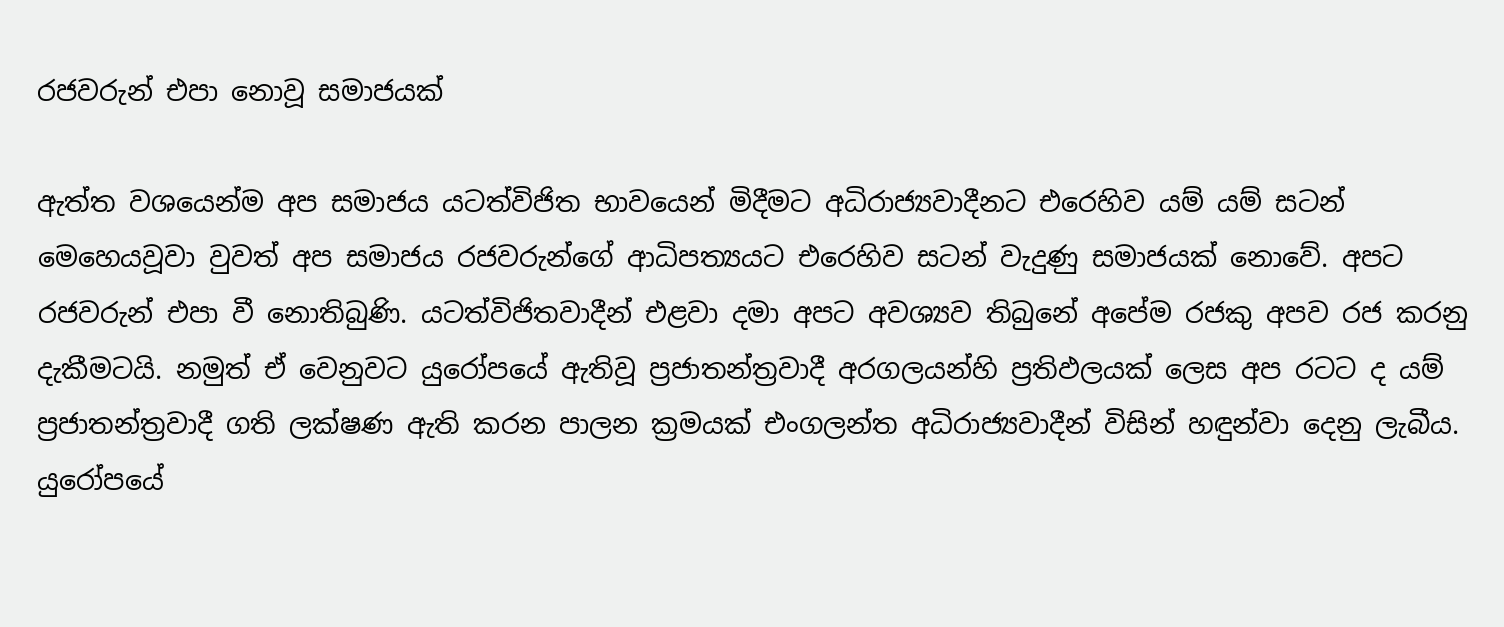රජවරුන් එපා නොවූ සමාජයක්

ඇත්ත වශයෙන්ම අප සමාජය යටත්විජිත භාවයෙන් මිදීමට අධිරාජ්‍යවාදීනට එරෙහිව යම් යම් සටන් මෙහෙයවූවා වුවත් අප සමාජය රජවරුන්ගේ ආධිපත්‍යයට එරෙහිව සටන් වැදුණු සමාජයක් නොවේ. අපට රජවරුන් එපා වී නොතිබුණි. යටත්විජිතවාදීන් එළවා දමා අපට අවශ්‍යව තිබුනේ අපේම රජකු අපව රජ කරනු දැකීමටයි. නමුත් ඒ වෙනුවට යුරෝපයේ ඇතිවූ ප්‍රජාතන්ත්‍රවාදී අරගලයන්හි ප්‍රතිඵලයක් ලෙස අප රටට ද යම් ප්‍රජාතන්ත්‍රවාදී ගති ලක්ෂණ ඇති කරන පාලන ක්‍රමයක් එංගලන්ත අධිරාජ්‍යවාදීන් විසින් හඳුන්වා දෙනු ලැබීය. යුරෝපයේ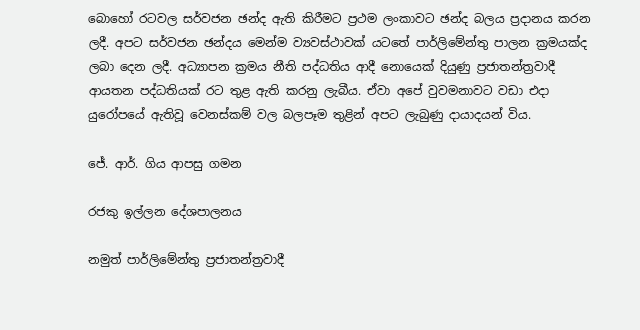බොහෝ රටවල සර්වජන ඡන්ද ඇති කිරීමට ප්‍රථම ලංකාවට ඡන්ද බලය ප්‍රදානය කරන ලදී. අපට සර්වජන ඡන්දය මෙන්ම ව්‍යවස්ථාවක් යටතේ පාර්ලිමේන්තු පාලන ක්‍රමයක්ද ලබා දෙන ලදී. අධ්‍යාපන ක්‍රමය නීති පද්ධතිය ආදී නොයෙක් දියුණු ‍ප්‍රජාතන්ත්‍රවාදී ආයතන පද්ධතියක් රට තුළ ඇති කරනු ලැබීය. ඒවා අපේ වුවමනාවට වඩා එදා යුරෝපයේ ඇතිවූ වෙනස්කම් වල බලපෑම තුළින් අපට ලැබුණු දායාදයන් විය.

ජේ. ආර්. ගිය ආපසු ගමන

රජකු ඉල්ලන දේශපාලනය

නමුත් පාර්ලිමේන්තු ප්‍රජාතන්ත්‍රවාදී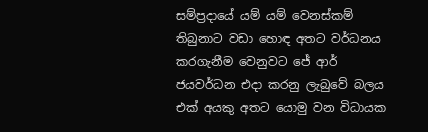සම්ප්‍රදායේ යම් යම් වෙනස්කම් තිබුනාට වඩා හොඳ අතට වර්ධනය කරගැනීම වෙනුවට ජේ ආර් ජයවර්ධන එදා කරනු ලැබුවේ බලය එක් අයකු අතට යොමු වන විධායක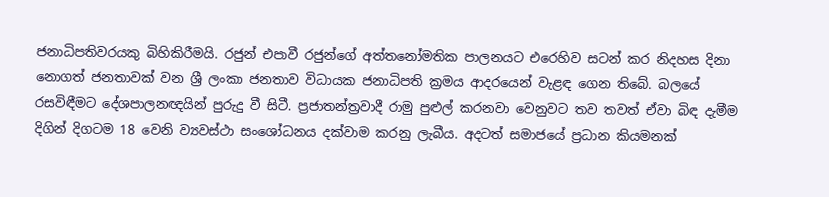ජනාධිපතිවරයකු බිහිකිරීමයි. රජුන් එපාවී රජුන්ගේ අත්තනෝමතික පාලනයට එරෙහිව සටන් කර නිදහස දිනා නොගත් ජනතාවක් වන ශ්‍රී ලංකා ජනතාව විධායක ජනාධිපති ක්‍රමය ආදරයෙන් වැළඳ ගෙන තිබේ. බලයේ රසවිඳීමට දේශපාලනඥයින් පුරුදු වී සිටී. ප්‍රජාතන්ත්‍රවාදී රාමු පුළුල් කරනවා වෙනුවට තව තවත් ඒවා බිඳ දැමීම දිගින් දිගටම 18 වෙනි ව්‍යවස්ථා සංශෝධනය දක්වාම කරනු ලැබීය. අදටත් සමාජයේ ප්‍රධාන කියමනක්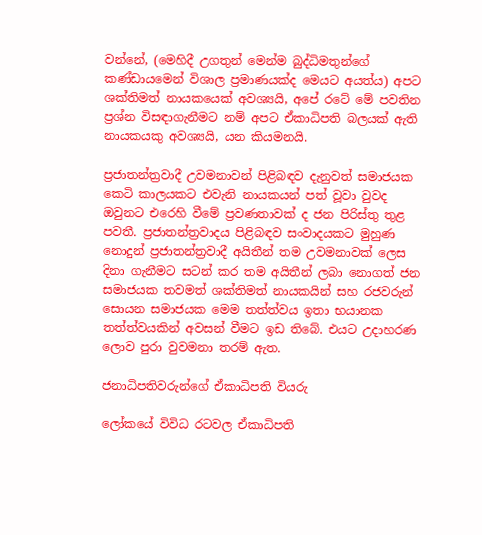වන්නේ, (මෙහිදී උගතුන් මෙන්ම බුද්ධිමතුන්ගේ කණ්ඩායමෙන් විශාල ප්‍රමාණයක්ද මෙයට අයත්ය) අපට ශක්තිමත් නායකයෙක් අවශ්‍යයි, අපේ රටේ මේ පවතින ප්‍රශ්න විසඳාගැනීමට නම් අපට ඒකාධිපති බලයක් ඇති නායකයකු අවශ්‍යයි, යන කියමනයි.

ප්‍රජාතන්ත්‍රවාදී උවමනාවන් පිළිබඳව දැනුවත් සමාජයක  කෙටි කාලයකට එවැනි නායකයන් පත් වූවා වුවද ඔවුනට එරෙහි වීමේ ප්‍රවණතාවක් ද ජන පිරිස්තු තුළ පවතී. ප්‍රජාතන්ත්‍රවාදය පිළිබඳව සංවාදයකට මුහුණ නොදුන් ප්‍රජාතන්ත්‍රවාදී අයිතීන් තම උවමනාවක් ලෙස දිනා ගැනීමට සටන් කර තම අයිතීන් ලබා නොගත් ජන සමාජයක තවමත් ශක්තිමත් නායකයින් සහ රජවරුන් සොයන සමාජයක මෙම තත්ත්වය ඉතා භයානක තත්ත්වයකින් අවසන් වීමට ඉඩ තිබේ. එයට උදාහරණ ලොව පුරා වුවමනා තරම් ඇත.

ජනාධිපතිවරුන්ගේ ඒකාධිපති වියරු

ලෝකයේ විවිධ රටවල ඒකාධිපති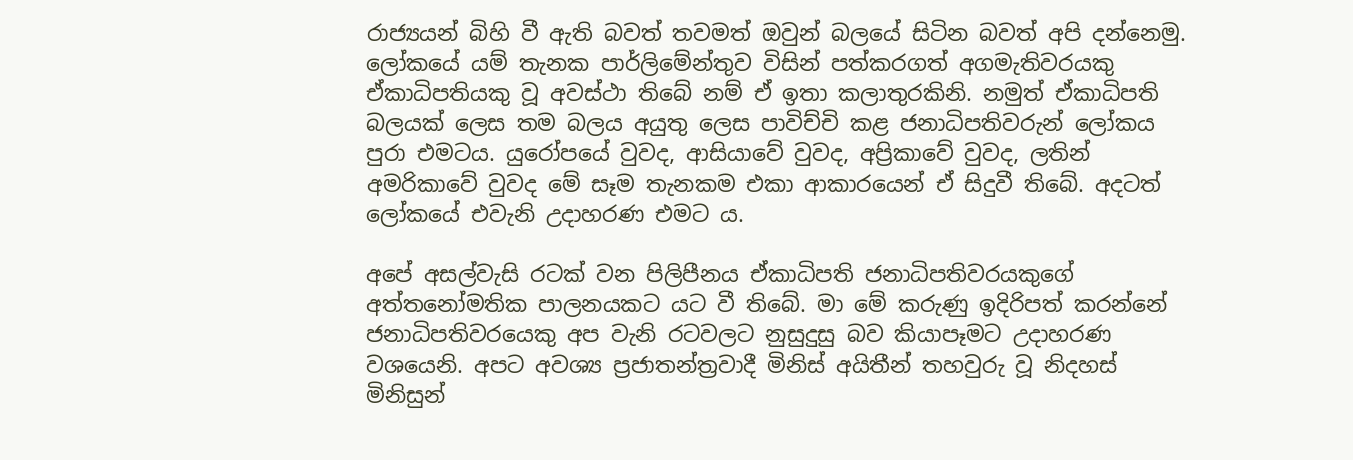රාජ්‍යයන් බිහි වී ඇති බවත් තවමත් ඔවුන් බලයේ සිටින බවත් අපි දන්නෙමු. ලෝකයේ යම් තැනක පාර්ලිමේන්තුව විසින් පත්කරගත් අගමැතිවරයකු ඒකාධිපතියකු වූ අවස්ථා තිබේ නම් ඒ ඉතා කලාතුරකිනි. නමුත් ඒකාධිපති බලයක් ලෙස තම බලය අයුතු ලෙස පාවිච්චි කළ ජනාධිපතිවරුන් ලෝකය පුරා එමටය. යුරෝපයේ වුවද, ආසියාවේ වුවද, අප්‍රිකාවේ වුවද, ලතින් අමරිකාවේ වුවද මේ සෑම තැනකම එකා ආකාරයෙන් ඒ සිදුවී තිබේ. අදටත් ලෝකයේ එවැනි උදාහරණ එමට ය.

අපේ අසල්වැසි රටක් වන පිලිපීනය ඒකාධිපති ජනාධිපතිවරයකුගේ අත්තනෝමතික පාලනයකට යට වී තිබේ. මා මේ කරුණු ඉදිරිපත් කරන්නේ ජනාධිපතිවරයෙකු අප වැනි රටවලට නුසුදුසු බව කියාපෑමට උදාහරණ වශයෙනි. අපට අවශ්‍ය ප්‍රජාතන්ත්‍රවාදී මිනිස් අයිතීන් තහවුරු වූ නිදහස් මිනිසුන්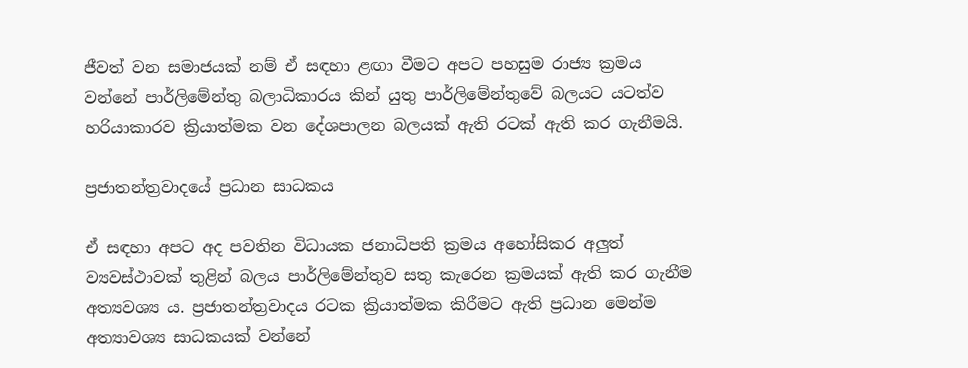ජීවත් වන සමාජයක් නම් ඒ සඳහා ළඟා වීමට අපට පහසුම රාජ්‍ය ක්‍රමය වන්නේ පාර්ලිමේන්තු බලාධිකාරය කින් යුතු පාර්ලිමේන්තුවේ බලයට යටත්ව හරියාකාරව ක්‍රියාත්මක වන දේශපාලන බලයක් ඇති රටක් ඇති කර ගැනීමයි.

ප්‍රජාතන්ත්‍රවාදයේ ප්‍රධාන සාධකය

ඒ සඳහා අපට අද පවතින විධායක ජනාධිපති ක්‍රමය අහෝසිකර අලුත් ව්‍යවස්ථාවක් තුළින් බලය පාර්ලිමේන්තුව සතු කැරෙන ක්‍රමයක් ඇති කර ගැනීම අත්‍යවශ්‍ය ය. ප්‍රජාතන්ත්‍රවාදය රටක ක්‍රියාත්මක කිරීමට ඇති ප්‍රධාන මෙන්ම අත්‍යාවශ්‍ය සාධකයක් වන්නේ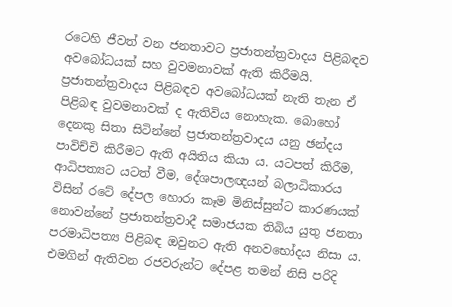රටෙහි ජීවත් වන ජනතාවට ‍ප්‍රජාතන්ත්‍රවාදය පිළිබඳව අවබෝධයක් සහ වුවමනාවක් ඇති කිරීමයි. ප්‍රජාතන්ත්‍රවාදය පිළිබඳව අවබෝධයක් නැති තැන ඒ පිළිබඳ වුවමනාවක් ද ඇතිවිය නොහැක. බොහෝ දෙනකු සිතා සිටින්නේ ප්‍රජාතන්ත්‍රවාදය යනු ඡන්දය පාවිච්චි කිරීමට ඇති අයිතිය කියා ය. යටපත් කිරීම, ආධිපත්‍යට යටත් වීම, දේශපාලඥයන් බලාධිකාරය විසින් රටේ දේපල හොරා කෑම මිනිස්සුන්ට කාරණයක් නොවන්නේ ප්‍රජාතන්ත්‍රවාදී සමාජයක තිබිය යුතු ජනතා පරමාධිපත්‍ය පිළිබඳ ඔවුනට ඇති අනවභෝදය නිසා ය. එමගින් ඇතිවන රජවරුන්ට දේපළ තමන් නිසි පරිදි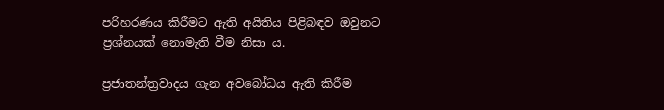පරිහරණය කිරීමට ඇති අයිතිය පිළිබඳව ඔවුනට ප්‍රශ්නයක් නොමැති වීම නිසා ය.

ප්‍රජාතන්ත්‍රවාදය ගැන අවබෝධය ඇති කිරීම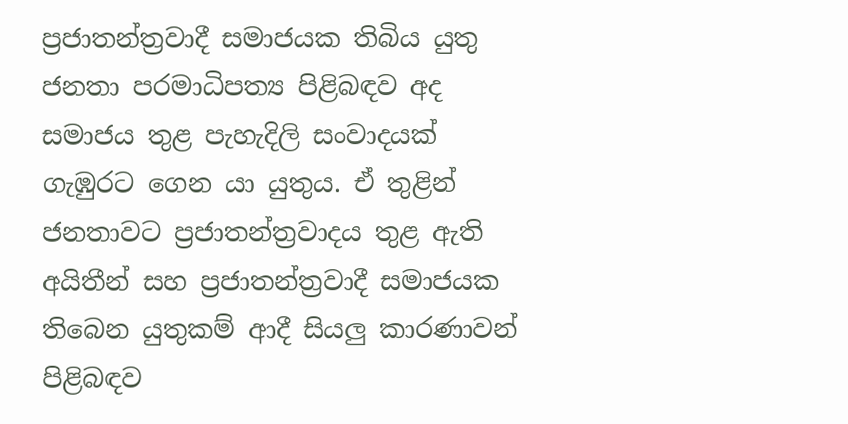ප්‍රජාතන්ත්‍රවාදී සමාජයක තිබිය යුතු ජනතා පරමාධිපත්‍ය පිළිබඳව අද සමාජය තුළ පැහැදිලි සංවාදයක් ගැඹුරට ගෙන යා යුතුය. ඒ තුළින් ජනතාවට ප්‍රජාතන්ත්‍රවාදය තුළ ඇති අයිතීන් සහ ප්‍රජාතන්ත්‍රවාදී සමාජයක තිබෙන යුතුකම් ආදී සියලු කාරණාවන් පිළිබඳව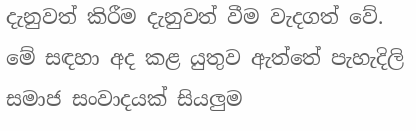දැනුවත් කිරීම දැනුවත් වීම වැදගත් වේ. මේ සඳහා අද කළ යුතුව ඇත්තේ පැහැදිලි සමාජ සංවාදයක් සියලුම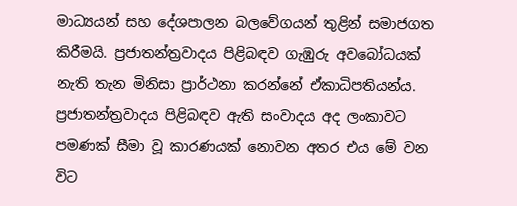මාධ්‍යයන් සහ දේශපාලන බලවේගයන් තුළින් සමාජගත කිරීමයි. ප්‍රජාතන්ත්‍රවාදය පිළිබඳව ගැඹුරු අවබෝධයක් නැති තැන මිනිසා ප්‍රාර්ථනා කරන්නේ ඒකාධිපතියන්ය. ප්‍රජාතන්ත්‍රවාදය පිළිබඳව ඇති සංවාදය අද ලංකාවට පමණක් සීමා වූ කාරණයක් නොවන අතර එය මේ වන විට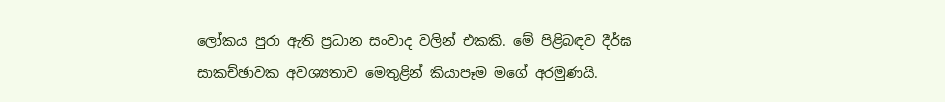ලෝකය පුරා ඇති ප්‍රධාන සංවාද වලින් එකකි. මේ පිළිබඳව දීර්ඝ සාකච්ඡාවක අවශ්‍යතාව මෙතුළින් කියාපෑම මගේ අරමුණයි.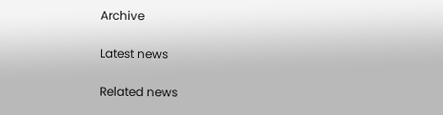Archive

Latest news

Related news